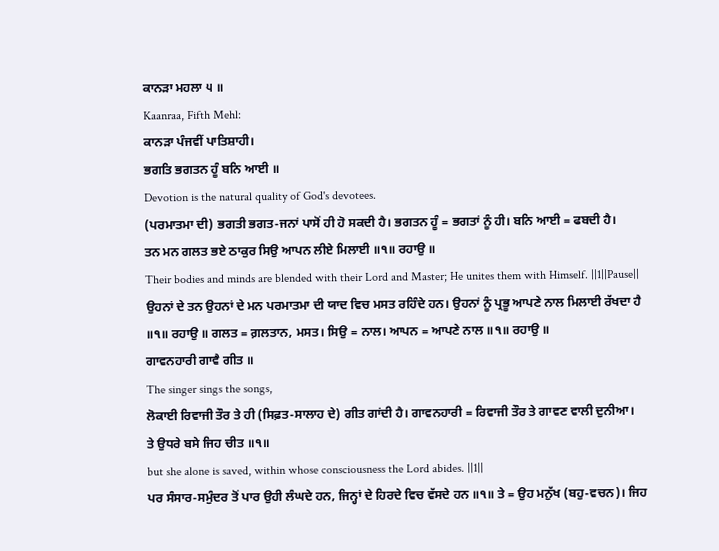ਕਾਨੜਾ ਮਹਲਾ ੫ ॥
Kaanraa, Fifth Mehl:
ਕਾਨੜਾ ਪੰਜਵੀਂ ਪਾਤਿਸ਼ਾਹੀ।
ਭਗਤਿ ਭਗਤਨ ਹੂੰ ਬਨਿ ਆਈ ॥
Devotion is the natural quality of God's devotees.
(ਪਰਮਾਤਮਾ ਦੀ) ਭਗਤੀ ਭਗਤ-ਜਨਾਂ ਪਾਸੋਂ ਹੀ ਹੋ ਸਕਦੀ ਹੈ। ਭਗਤਨ ਹੂੰ = ਭਗਤਾਂ ਨੂੰ ਹੀ। ਬਨਿ ਆਈ = ਫਬਦੀ ਹੈ।
ਤਨ ਮਨ ਗਲਤ ਭਏ ਠਾਕੁਰ ਸਿਉ ਆਪਨ ਲੀਏ ਮਿਲਾਈ ॥੧॥ ਰਹਾਉ ॥
Their bodies and minds are blended with their Lord and Master; He unites them with Himself. ||1||Pause||
ਉਹਨਾਂ ਦੇ ਤਨ ਉਹਨਾਂ ਦੇ ਮਨ ਪਰਮਾਤਮਾ ਦੀ ਯਾਦ ਵਿਚ ਮਸਤ ਰਹਿੰਦੇ ਹਨ। ਉਹਨਾਂ ਨੂੰ ਪ੍ਰਭੂ ਆਪਣੇ ਨਾਲ ਮਿਲਾਈ ਰੱਖਦਾ ਹੈ ॥੧॥ ਰਹਾਉ ॥ ਗਲਤ = ਗ਼ਲਤਾਨ, ਮਸਤ। ਸਿਉ = ਨਾਲ। ਆਪਨ = ਆਪਣੇ ਨਾਲ ॥੧॥ ਰਹਾਉ ॥
ਗਾਵਨਹਾਰੀ ਗਾਵੈ ਗੀਤ ॥
The singer sings the songs,
ਲੋਕਾਈ ਰਿਵਾਜੀ ਤੌਰ ਤੇ ਹੀ (ਸਿਫ਼ਤ-ਸਾਲਾਹ ਦੇ) ਗੀਤ ਗਾਂਦੀ ਹੈ। ਗਾਵਨਹਾਰੀ = ਰਿਵਾਜੀ ਤੌਰ ਤੇ ਗਾਵਣ ਵਾਲੀ ਦੁਨੀਆ।
ਤੇ ਉਧਰੇ ਬਸੇ ਜਿਹ ਚੀਤ ॥੧॥
but she alone is saved, within whose consciousness the Lord abides. ||1||
ਪਰ ਸੰਸਾਰ-ਸਮੁੰਦਰ ਤੋਂ ਪਾਰ ਉਹੀ ਲੰਘਦੇ ਹਨ, ਜਿਨ੍ਹਾਂ ਦੇ ਹਿਰਦੇ ਵਿਚ ਵੱਸਦੇ ਹਨ ॥੧॥ ਤੇ = ਉਹ ਮਨੁੱਖ (ਬਹੁ-ਵਚਨ)। ਜਿਹ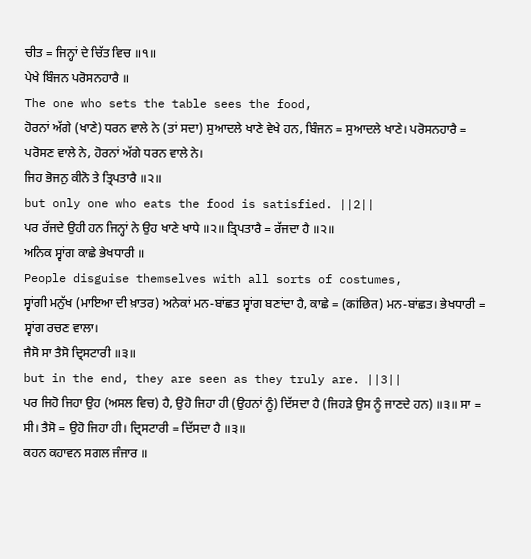ਚੀਤ = ਜਿਨ੍ਹਾਂ ਦੇ ਚਿੱਤ ਵਿਚ ॥੧॥
ਪੇਖੇ ਬਿੰਜਨ ਪਰੋਸਨਹਾਰੈ ॥
The one who sets the table sees the food,
ਹੋਰਨਾਂ ਅੱਗੇ (ਖਾਣੇ) ਧਰਨ ਵਾਲੇ ਨੇ (ਤਾਂ ਸਦਾ) ਸੁਆਦਲੇ ਖਾਣੇ ਵੇਖੇ ਹਨ, ਬਿੰਜਨ = ਸੁਆਦਲੇ ਖਾਣੇ। ਪਰੋਸਨਹਾਰੈ = ਪਰੋਸਣ ਵਾਲੇ ਨੇ, ਹੋਰਨਾਂ ਅੱਗੇ ਧਰਨ ਵਾਲੇ ਨੇ।
ਜਿਹ ਭੋਜਨੁ ਕੀਨੋ ਤੇ ਤ੍ਰਿਪਤਾਰੈ ॥੨॥
but only one who eats the food is satisfied. ||2||
ਪਰ ਰੱਜਦੇ ਉਹੀ ਹਨ ਜਿਨ੍ਹਾਂ ਨੇ ਉਹ ਖਾਣੇ ਖਾਧੇ ॥੨॥ ਤ੍ਰਿਪਤਾਰੈ = ਰੱਜਦਾ ਹੈ ॥੨॥
ਅਨਿਕ ਸ੍ਵਾਂਗ ਕਾਛੇ ਭੇਖਧਾਰੀ ॥
People disguise themselves with all sorts of costumes,
ਸ੍ਵਾਂਗੀ ਮਨੁੱਖ (ਮਾਇਆ ਦੀ ਖ਼ਾਤਰ) ਅਨੇਕਾਂ ਮਨ-ਬਾਂਛਤ ਸ੍ਵਾਂਗ ਬਣਾਂਦਾ ਹੈ, ਕਾਛੇ = (कांछित) ਮਨ-ਬਾਂਛਤ। ਭੇਖਧਾਰੀ = ਸ੍ਵਾਂਗ ਰਚਣ ਵਾਲਾ।
ਜੈਸੋ ਸਾ ਤੈਸੋ ਦ੍ਰਿਸਟਾਰੀ ॥੩॥
but in the end, they are seen as they truly are. ||3||
ਪਰ ਜਿਹੋ ਜਿਹਾ ਉਹ (ਅਸਲ ਵਿਚ) ਹੈ, ਉਹੋ ਜਿਹਾ ਹੀ (ਉਹਨਾਂ ਨੂੰ) ਦਿੱਸਦਾ ਹੈ (ਜਿਹੜੇ ਉਸ ਨੂੰ ਜਾਣਦੇ ਹਨ) ॥੩॥ ਸਾ = ਸੀ। ਤੈਸੋ = ਉਹੋ ਜਿਹਾ ਹੀ। ਦ੍ਰਿਸਟਾਰੀ = ਦਿੱਸਦਾ ਹੈ ॥੩॥
ਕਹਨ ਕਹਾਵਨ ਸਗਲ ਜੰਜਾਰ ॥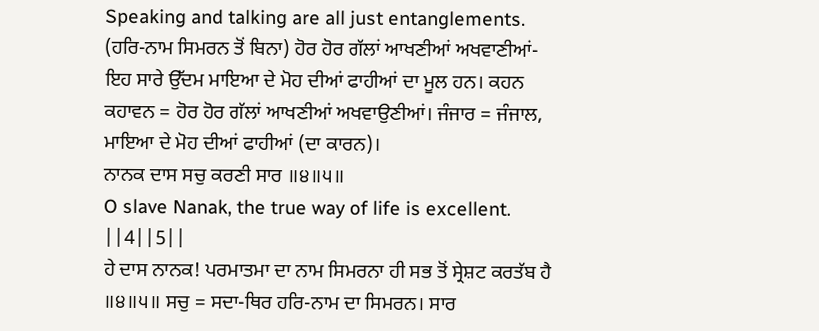Speaking and talking are all just entanglements.
(ਹਰਿ-ਨਾਮ ਸਿਮਰਨ ਤੋਂ ਬਿਨਾ) ਹੋਰ ਹੋਰ ਗੱਲਾਂ ਆਖਣੀਆਂ ਅਖਵਾਣੀਆਂ- ਇਹ ਸਾਰੇ ਉੱਦਮ ਮਾਇਆ ਦੇ ਮੋਹ ਦੀਆਂ ਫਾਹੀਆਂ ਦਾ ਮੂਲ ਹਨ। ਕਹਨ ਕਹਾਵਨ = ਹੋਰ ਹੋਰ ਗੱਲਾਂ ਆਖਣੀਆਂ ਅਖਵਾਉਣੀਆਂ। ਜੰਜਾਰ = ਜੰਜਾਲ, ਮਾਇਆ ਦੇ ਮੋਹ ਦੀਆਂ ਫਾਹੀਆਂ (ਦਾ ਕਾਰਨ)।
ਨਾਨਕ ਦਾਸ ਸਚੁ ਕਰਣੀ ਸਾਰ ॥੪॥੫॥
O slave Nanak, the true way of life is excellent. ||4||5||
ਹੇ ਦਾਸ ਨਾਨਕ! ਪਰਮਾਤਮਾ ਦਾ ਨਾਮ ਸਿਮਰਨਾ ਹੀ ਸਭ ਤੋਂ ਸ੍ਰੇਸ਼ਟ ਕਰਤੱਬ ਹੈ ॥੪॥੫॥ ਸਚੁ = ਸਦਾ-ਥਿਰ ਹਰਿ-ਨਾਮ ਦਾ ਸਿਮਰਨ। ਸਾਰ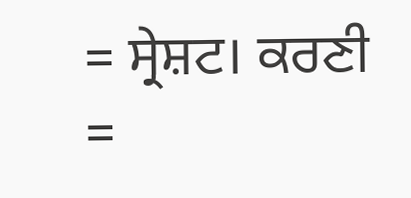= ਸ੍ਰੇਸ਼ਟ। ਕਰਣੀ =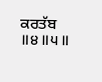ਕਰਤੱਬ ॥੪॥੫॥